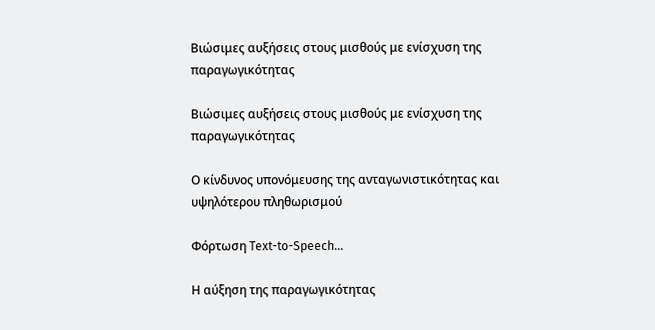Βιώσιμες αυξήσεις στους μισθούς με ενίσχυση της παραγωγικότητας

Βιώσιμες αυξήσεις στους μισθούς με ενίσχυση της παραγωγικότητας

Ο κίνδυνος υπονόμευσης της ανταγωνιστικότητας και υψηλότερου πληθωρισμού

Φόρτωση Text-to-Speech...

Η αύξηση της παραγωγικότητας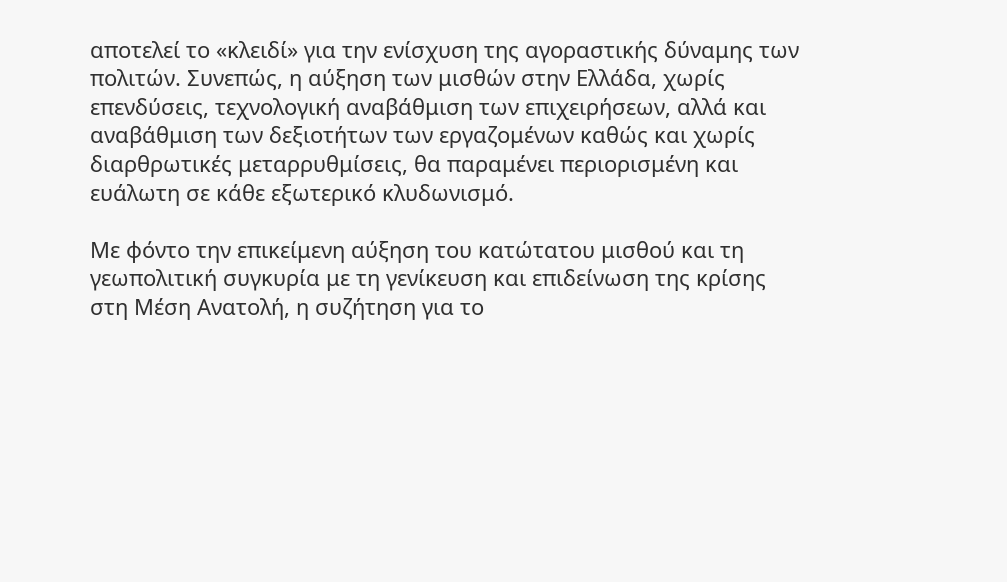αποτελεί το «κλειδί» για την ενίσχυση της αγοραστικής δύναμης των πολιτών. Συνεπώς, η αύξηση των μισθών στην Ελλάδα, χωρίς επενδύσεις, τεχνολογική αναβάθμιση των επιχειρήσεων, αλλά και αναβάθμιση των δεξιοτήτων των εργαζομένων καθώς και χωρίς διαρθρωτικές μεταρρυθμίσεις, θα παραμένει περιορισμένη και ευάλωτη σε κάθε εξωτερικό κλυδωνισμό.

Με φόντο την επικείμενη αύξηση του κατώτατου μισθού και τη γεωπολιτική συγκυρία με τη γενίκευση και επιδείνωση της κρίσης στη Μέση Ανατολή, η συζήτηση για το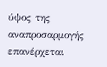ύψος της αναπροσαρμογής επανέρχεται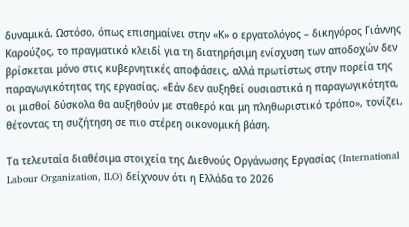δυναμικά. Ωστόσο, όπως επισημαίνει στην «Κ» ο εργατολόγος – δικηγόρος Γιάννης Καρούζος, το πραγματικό κλειδί για τη διατηρήσιμη ενίσχυση των αποδοχών δεν βρίσκεται μόνο στις κυβερνητικές αποφάσεις, αλλά πρωτίστως στην πορεία της παραγωγικότητας της εργασίας. «Εάν δεν αυξηθεί ουσιαστικά η παραγωγικότητα, οι μισθοί δύσκολα θα αυξηθούν με σταθερό και μη πληθωριστικό τρόπο», τονίζει, θέτοντας τη συζήτηση σε πιο στέρεη οικονομική βάση.

Τα τελευταία διαθέσιμα στοιχεία της Διεθνούς Οργάνωσης Εργασίας (International Labour Organization, ILO) δείχνουν ότι η Ελλάδα το 2026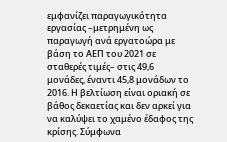εμφανίζει παραγωγικότητα εργασίας –μετρημένη ως παραγωγή ανά εργατοώρα με βάση το ΑΕΠ του 2021 σε σταθερές τιμές– στις 49,6 μονάδες, έναντι 45,8 μονάδων το 2016. Η βελτίωση είναι οριακή σε βάθος δεκαετίας και δεν αρκεί για να καλύψει το χαμένο έδαφος της κρίσης. Σύμφωνα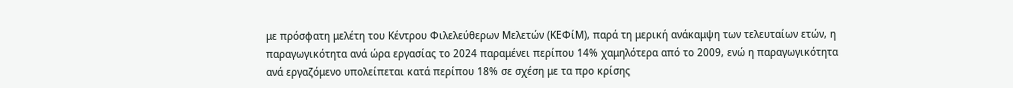με πρόσφατη μελέτη του Κέντρου Φιλελεύθερων Μελετών (ΚΕΦίΜ), παρά τη μερική ανάκαμψη των τελευταίων ετών, η παραγωγικότητα ανά ώρα εργασίας το 2024 παραμένει περίπου 14% χαμηλότερα από το 2009, ενώ η παραγωγικότητα ανά εργαζόμενο υπολείπεται κατά περίπου 18% σε σχέση με τα προ κρίσης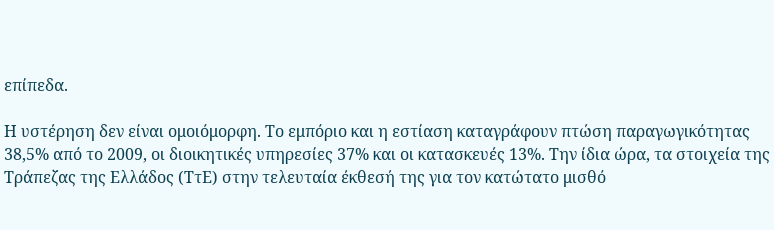επίπεδα.

Η υστέρηση δεν είναι ομοιόμορφη. Το εμπόριο και η εστίαση καταγράφουν πτώση παραγωγικότητας 38,5% από το 2009, οι διοικητικές υπηρεσίες 37% και οι κατασκευές 13%. Την ίδια ώρα, τα στοιχεία της Τράπεζας της Ελλάδος (ΤτΕ) στην τελευταία έκθεσή της για τον κατώτατο μισθό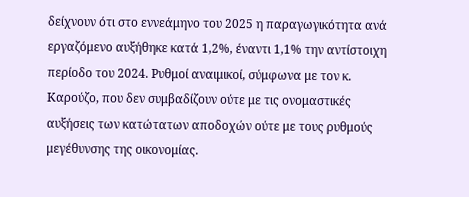δείχνουν ότι στο εννεάμηνο του 2025 η παραγωγικότητα ανά εργαζόμενο αυξήθηκε κατά 1,2%, έναντι 1,1% την αντίστοιχη περίοδο του 2024. Ρυθμοί αναιμικοί, σύμφωνα με τον κ. Καρούζο, που δεν συμβαδίζουν ούτε με τις ονομαστικές αυξήσεις των κατώτατων αποδοχών ούτε με τους ρυθμούς μεγέθυνσης της οικονομίας.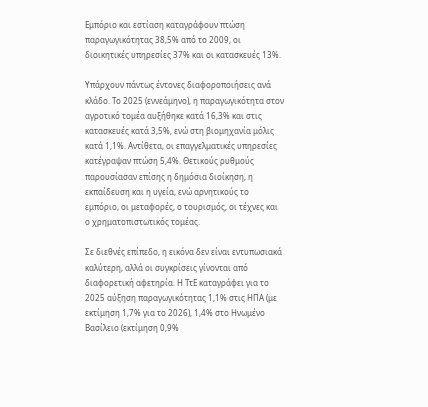Εμπόριο και εστίαση καταγράφουν πτώση παραγωγικότητας 38,5% από το 2009, οι διοικητικές υπηρεσίες 37% και οι κατασκευές 13%.

Υπάρχουν πάντως έντονες διαφοροποιήσεις ανά κλάδο. Το 2025 (εννεάμηνο), η παραγωγικότητα στον αγροτικό τομέα αυξήθηκε κατά 16,3% και στις κατασκευές κατά 3,5%, ενώ στη βιομηχανία μόλις κατά 1,1%. Αντίθετα, οι επαγγελματικές υπηρεσίες κατέγραψαν πτώση 5,4%. Θετικούς ρυθμούς παρουσίασαν επίσης η δημόσια διοίκηση, η εκπαίδευση και η υγεία, ενώ αρνητικούς το εμπόριο, οι μεταφορές, ο τουρισμός, οι τέχνες και ο χρηματοπιστωτικός τομέας.

Σε διεθνές επίπεδο, η εικόνα δεν είναι εντυπωσιακά καλύτερη, αλλά οι συγκρίσεις γίνονται από διαφορετική αφετηρία. Η ΤτΕ καταγράφει για το 2025 αύξηση παραγωγικότητας 1,1% στις ΗΠΑ (με εκτίμηση 1,7% για το 2026), 1,4% στο Ηνωμένο Βασίλειο (εκτίμηση 0,9%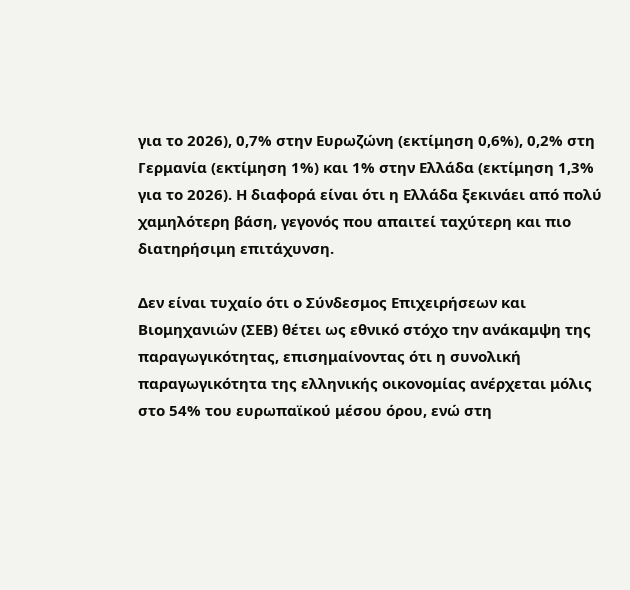για το 2026), 0,7% στην Ευρωζώνη (εκτίμηση 0,6%), 0,2% στη Γερμανία (εκτίμηση 1%) και 1% στην Ελλάδα (εκτίμηση 1,3% για το 2026). Η διαφορά είναι ότι η Ελλάδα ξεκινάει από πολύ χαμηλότερη βάση, γεγονός που απαιτεί ταχύτερη και πιο διατηρήσιμη επιτάχυνση.

Δεν είναι τυχαίο ότι ο Σύνδεσμος Επιχειρήσεων και Βιομηχανιών (ΣΕΒ) θέτει ως εθνικό στόχο την ανάκαμψη της παραγωγικότητας, επισημαίνοντας ότι η συνολική παραγωγικότητα της ελληνικής οικονομίας ανέρχεται μόλις στο 54% του ευρωπαϊκού μέσου όρου, ενώ στη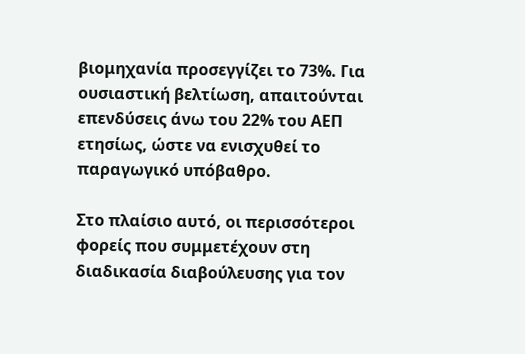βιομηχανία προσεγγίζει το 73%. Για ουσιαστική βελτίωση, απαιτούνται επενδύσεις άνω του 22% του ΑΕΠ ετησίως, ώστε να ενισχυθεί το παραγωγικό υπόβαθρο.

Στο πλαίσιο αυτό, οι περισσότεροι φορείς που συμμετέχουν στη διαδικασία διαβούλευσης για τον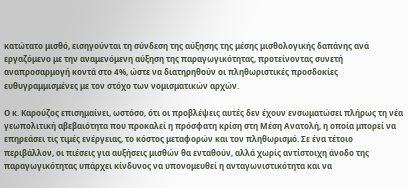κατώτατο μισθό, εισηγούνται τη σύνδεση της αύξησης της μέσης μισθολογικής δαπάνης ανά εργαζόμενο με την αναμενόμενη αύξηση της παραγωγικότητας, προτείνοντας συνετή αναπροσαρμογή κοντά στο 4%, ώστε να διατηρηθούν οι πληθωριστικές προσδοκίες ευθυγραμμισμένες με τον στόχο των νομισματικών αρχών.

Ο κ. Καρούζος επισημαίνει, ωστόσο, ότι οι προβλέψεις αυτές δεν έχουν ενσωματώσει πλήρως τη νέα γεωπολιτική αβεβαιότητα που προκαλεί η πρόσφατη κρίση στη Μέση Ανατολή, η οποία μπορεί να επηρεάσει τις τιμές ενέργειας, το κόστος μεταφορών και τον πληθωρισμό. Σε ένα τέτοιο περιβάλλον, οι πιέσεις για αυξήσεις μισθών θα ενταθούν, αλλά χωρίς αντίστοιχη άνοδο της παραγωγικότητας υπάρχει κίνδυνος να υπονομευθεί η ανταγωνιστικότητα και να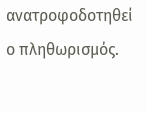ανατροφοδοτηθεί ο πληθωρισμός.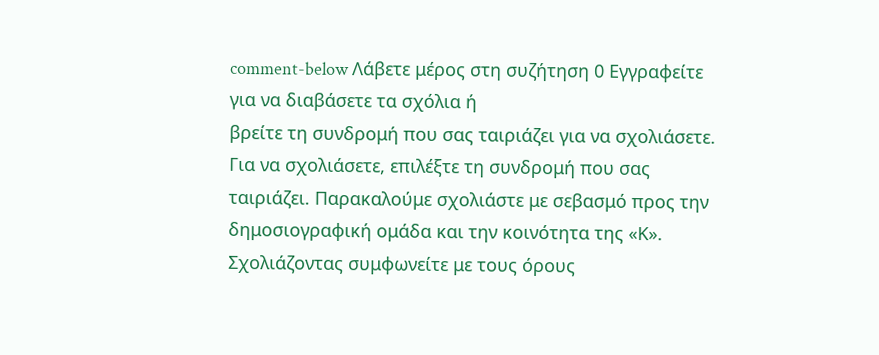comment-below Λάβετε μέρος στη συζήτηση 0 Εγγραφείτε για να διαβάσετε τα σχόλια ή
βρείτε τη συνδρομή που σας ταιριάζει για να σχολιάσετε.
Για να σχολιάσετε, επιλέξτε τη συνδρομή που σας ταιριάζει. Παρακαλούμε σχολιάστε με σεβασμό προς την δημοσιογραφική ομάδα και την κοινότητα της «Κ».
Σχολιάζοντας συμφωνείτε με τους όρους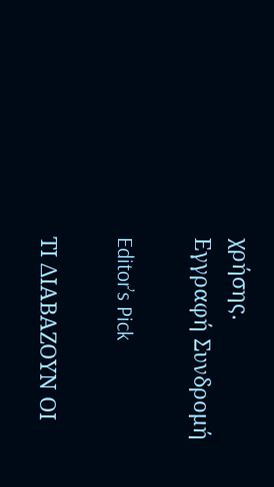χρήσης.
Εγγραφή Συνδρομή

Editor’s Pick

ΤΙ ΔΙΑΒΑΖΟΥΝ ΟΙ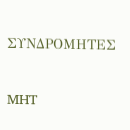ΣΥΝΔΡΟΜΗΤΕΣ

MHT